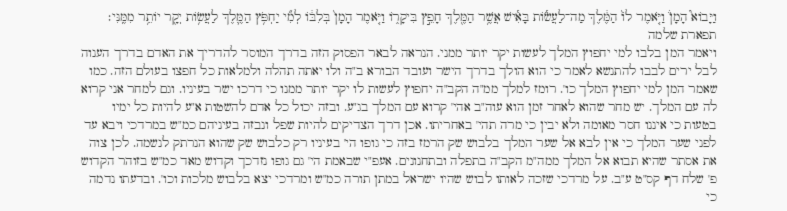וַיָּבוֹא֮ הָמָן֒ וַיֹּ֤אמֶר לוֹ֙ הַמֶּ֔לֶךְ מַה־לַעֲשׂ֕וֹת בָּאִ֕ישׁ אֲשֶׁ֥ר הַמֶּ֖לֶךְ חָפֵ֣ץ בִּיקָר֑וֹ וַיֹּ֤אמֶר הָמָן֙ בְּלִבּ֔וֹ לְמִ֞י יַחְפֹּ֥ץ הַמֶּ֛לֶךְ לַעֲשׂ֥וֹת יְקָ֖ר יוֹתֵ֥ר מִמֶּֽנִּי׃
תפארת שלמה
ויאמר המן בלבו למי יחפוץ המלך לעשות יקר יותר ממני. הנראה לבאר הפסוק הזה בדרך המוסר להדריך את האדם בדרך הענוה לבל ירים לבבו להתנשא לאמר כי הוא הולך בדרך הישר ועובד הבורא ב"ה ולו יאתה תהלה ולמלאות כל חפצו בעולם הזה. כמו שאמר המן למי יחפוץ המלך כו'. רומז למלך ממ"ה הקב"ה יחפוץ לעשות לו יקר יותר ממנו כי דרכו ישר בעיניו. וגם למחר אני קרוא לה עם המלך. יש מחר שהוא לאחר זמן הוא עוה"ב אהי' קרוא עם המלך בג"ע. ובזה יכול כל אדם להשטות א"ע להיות כל ימיו בטעות כי איננו חסר מאומה ולא יבין כי מרה תהי' באחריתו. אכן דרך הצדיקים להיות שפל ונבזה בעיניהם כמ"ש במרדכי ויבא עד לפני שער המלך כי אין לבא אל שער המלך בלבוש שק הרמז בזה כי גופו הי' בעיניו רק כלבוש שק שהוא הנרתק לנשמה. לכן צוה את אסתר שהיא תבוא אל המלך ממה"מ הקב"ה בתפלה ובתחנונים. אעפ"י שבאמת הי' גם גופו נזדכך וקדוש מאד כמ"ש בזוהר הקדוש פ' שלח דף קס"ט ע"ב. על מרדכי שזכה לאותו לבוש שהיו ישראל במתן תורה כמ"ש ומרדכי יצא בלבוש מלכות וכו'. ובדעתו נדמה כי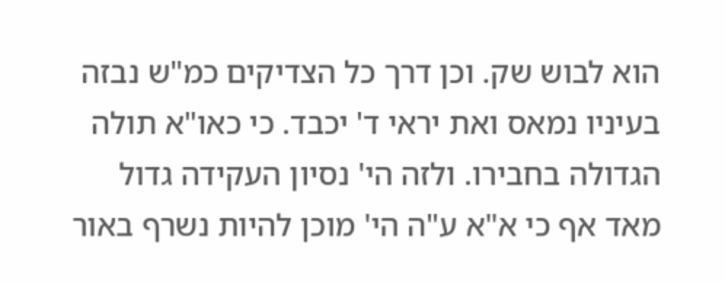הוא לבוש שק. וכן דרך כל הצדיקים כמ"ש נבזה בעיניו נמאס ואת יראי ד' יכבד. כי כאו"א תולה הגדולה בחבירו. ולזה הי' נסיון העקידה גדול מאד אף כי א"א ע"ה הי' מוכן להיות נשרף באור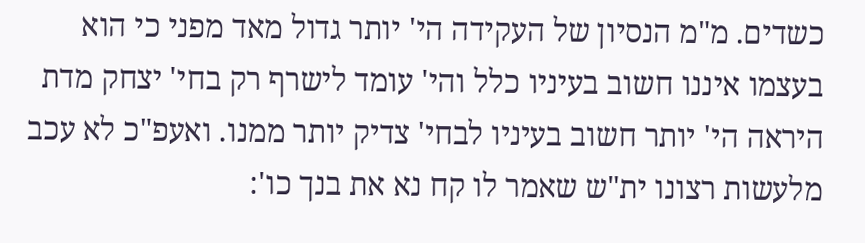כשדים. מ"מ הנסיון של העקידה הי' יותר גדול מאד מפני כי הוא בעצמו איננו חשוב בעיניו כלל והי' עומד לישרף רק בחי' יצחק מדת היראה הי' יותר חשוב בעיניו לבחי' צדיק יותר ממנו. ואעפ"כ לא עכב מלעשות רצונו ית"ש שאמר לו קח נא את בנך כו':